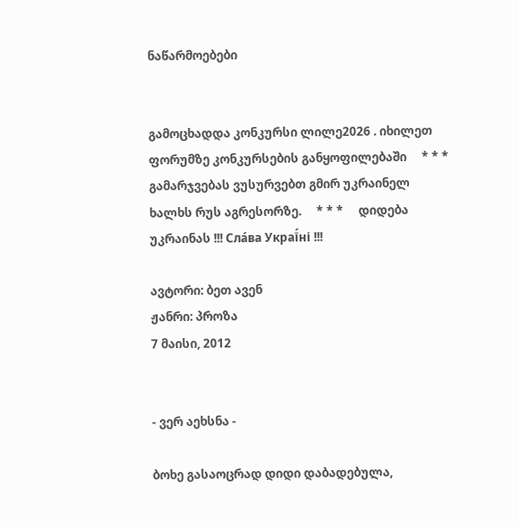ნაწარმოებები


გამოცხადდა კონკურსი ლილე2026 . იხილეთ ფორუმზე კონკურსების განყოფილებაში     * * *     გამარჯვებას ვუსურვებთ გმირ უკრაინელ ხალხს რუს აგრესორზე.     * * *     დიდება უკრაინას !!! Сла́ва Украї́ні !!!

ავტორი: ბეთ ავენ
ჟანრი: პროზა
7 მაისი, 2012


- ვერ აეხსნა -

ბოხე გასაოცრად დიდი დაბადებულა,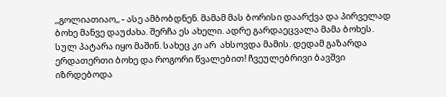,,გოლიათიაო,, - ასე ამბობდნენ. მამამ მას ბორისი დაარქვა და პირველად ბოხე მანვე დაუძახა. შერჩა ეს ახელი. ადრე გარდაეცვალა მამა ბოხეს. სულ პატარა იყო მაშინ. სახეც კი არ  ახსოვდა მამის. დედამ გაზარდა ერდათერთი ბოხე და როგორი წვალებით! ჩვეულებრივი ბავშვი იზრდებოდა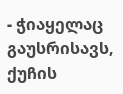- ჭიაყელაც გაუსრისავს, ქუჩის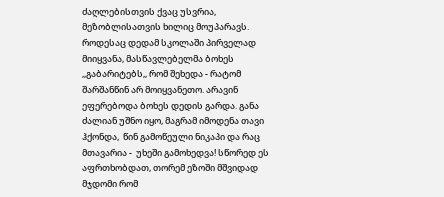ძაღლებისთვის ქვაც უსვრია, მეზობლისათვის ხილიც მოუპარავს.  როდესაც დედამ სკოლაში პირველად მიიყვანა, მასწავლებელმა ბოხეს ,,გაბარიტებს,, რომ შეხედა - რატომ შარშანწინ არ მოიყვანეთო. არავინ ეფერებოდა ბოხეს დედის გარდა. განა ძალიან უშნო იყო, მაგრამ იმოდენა თავი ჰქონდა,  წინ გამოწეული ნიკაპი და რაც მთავარია -  უხეში გამოხედვა! სწორედ ეს აფრთხობდათ, თორემ ეზოში მშვიდად მჯდომი რომ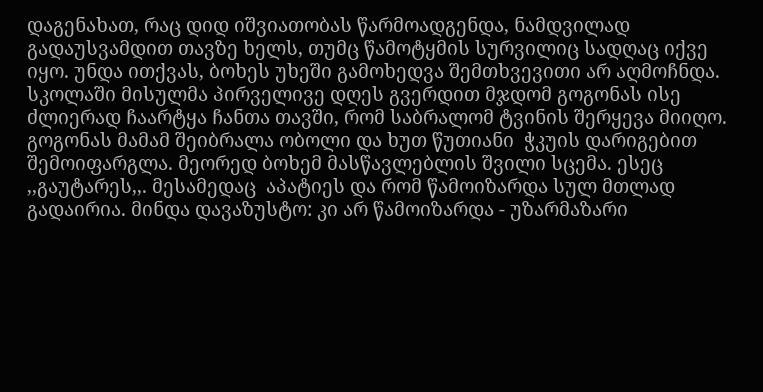დაგენახათ, რაც დიდ იშვიათობას წარმოადგენდა, ნამდვილად გადაუსვამდით თავზე ხელს, თუმც წამოტყმის სურვილიც სადღაც იქვე იყო. უნდა ითქვას, ბოხეს უხეში გამოხედვა შემთხვევითი არ აღმოჩნდა. სკოლაში მისულმა პირველივე დღეს გვერდით მჯდომ გოგონას ისე ძლიერად ჩაარტყა ჩანთა თავში, რომ საბრალომ ტვინის შერყევა მიიღო. გოგონას მამამ შეიბრალა ობოლი და ხუთ წუთიანი  ჭკუის დარიგებით  შემოიფარგლა. მეორედ ბოხემ მასწავლებლის შვილი სცემა. ესეც ,,გაუტარეს,,. მესამედაც  აპატიეს და რომ წამოიზარდა სულ მთლად გადაირია. მინდა დავაზუსტო: კი არ წამოიზარდა - უზარმაზარი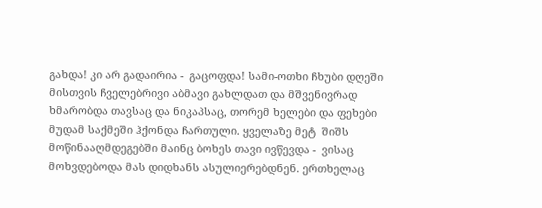გახდა! კი არ გადაირია -  გაცოფდა! სამი-ოთხი ჩხუბი დღეში მისთვის ჩველებრივი აბმავი გახლდათ და მშვენივრად ხმარობდა თავსაც და ნიკაპსაც, თორემ ხელები და ფეხები მუდამ საქმეში ჰქონდა ჩართული. ყველაზე მეტ  შიშს მოწინააღმდეგებში მაინც ბოხეს თავი ივწევდა -  ვისაც  მოხვდებოდა მას დიდხანს ასულიერებდნენ. ერთხელაც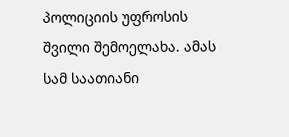პოლიციის უფროსის შვილი შემოელახა. ამას სამ საათიანი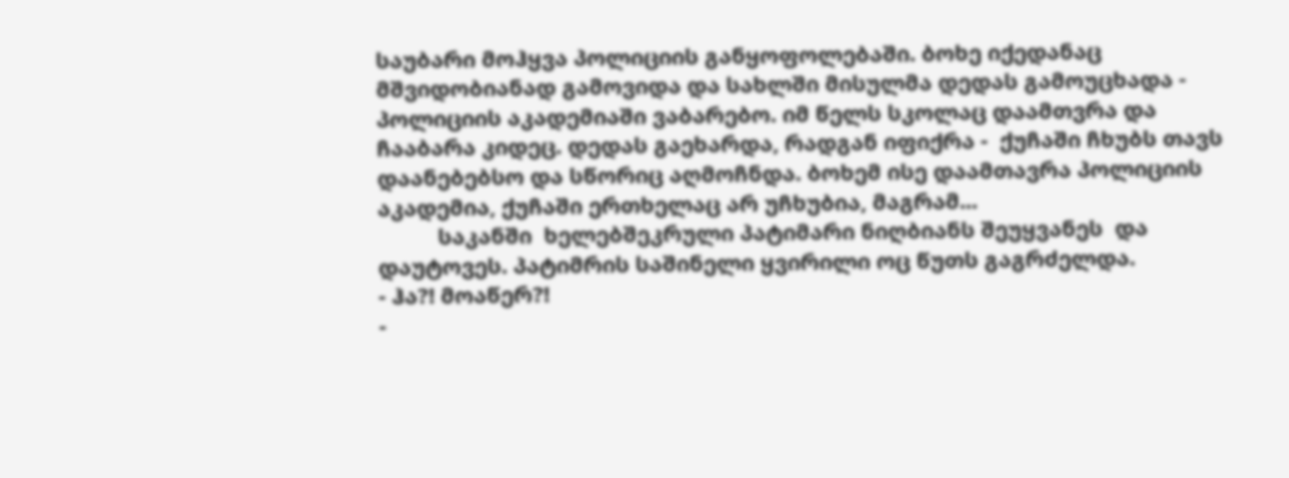საუბარი მოჰყვა პოლიციის განყოფოლებაში. ბოხე იქედანაც მშვიდობიანად გამოვიდა და სახლში მისულმა დედას გამოუცხადა -  პოლიციის აკადემიაში ვაბარებო. იმ წელს სკოლაც დაამთვრა და ჩააბარა კიდეც. დედას გაეხარდა, რადგან იფიქრა -  ქუჩაში ჩხუბს თავს დაანებებსო და სწორიც აღმოჩნდა. ბოხემ ისე დაამთავრა პოლიციის აკადემია, ქუჩაში ერთხელაც არ უჩხუბია, მაგრამ...
          საკანში  ხელებშეკრული პატიმარი ნიღბიანს შეუყვანეს  და დაუტოვეს. პატიმრის საშინელი ყვირილი ოც წუთს გაგრძელდა.
- ჰა?! მოაწერ?!
-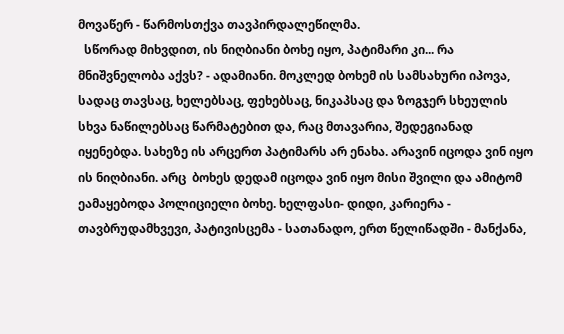მოვაწერ - წარმოსთქვა თავპირდალეწილმა.
  სწორად მიხვდით, ის ნიღბიანი ბოხე იყო, პატიმარი კი... რა მნიშვნელობა აქვს? - ადამიანი. მოკლედ ბოხემ ის სამსახური იპოვა, სადაც თავსაც, ხელებსაც, ფეხებსაც, ნიკაპსაც და ზოგჯერ სხეულის სხვა ნაწილებსაც წარმატებით და, რაც მთავარია, შედეგიანად იყენებდა. სახეზე ის არცერთ პატიმარს არ ენახა. არავინ იცოდა ვინ იყო ის ნიღბიანი. არც  ბოხეს დედამ იცოდა ვინ იყო მისი შვილი და ამიტომ ეამაყებოდა პოლიციელი ბოხე. ხელფასი- დიდი, კარიერა - თავბრუდამხვევი, პატივისცემა - სათანადო, ერთ წელიწადში - მანქანა,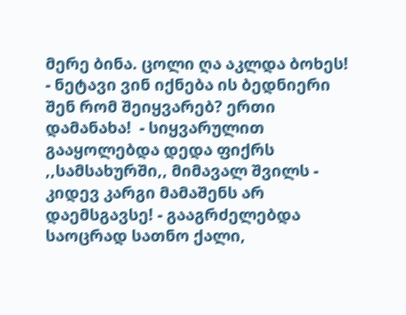მერე ბინა. ცოლი ღა აკლდა ბოხეს!
- ნეტავი ვინ იქნება ის ბედნიერი შენ რომ შეიყვარებ? ერთი დამანახა!  - სიყვარულით გააყოლებდა დედა ფიქრს ,,სამსახურში,, მიმავალ შვილს - კიდევ კარგი მამაშენს არ დაემსგავსე! - გააგრძელებდა საოცრად სათნო ქალი,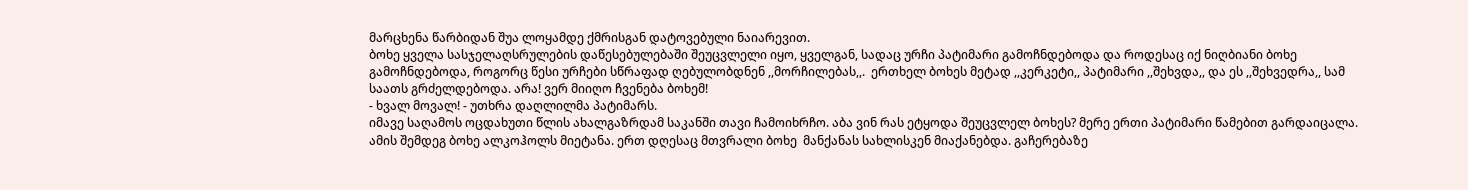მარცხენა წარბიდან შუა ლოყამდე ქმრისგან დატოვებული ნაიარევით.
ბოხე ყველა სასჯელაღსრულების დაწესებულებაში შეუცვლელი იყო, ყველგან, სადაც ურჩი პატიმარი გამოჩნდებოდა და როდესაც იქ ნიღბიანი ბოხე გამოჩნდებოდა, როგორც წესი ურჩები სწრაფად ღებულობდნენ ,,მორჩილებას,,.  ერთხელ ბოხეს მეტად ,,კერკეტი,, პატიმარი ,,შეხვდა,, და ეს ,,შეხვედრა,, სამ საათს გრძელდებოდა. არა! ვერ მიიღო ჩვენება ბოხემ!
- ხვალ მოვალ! - უთხრა დაღლილმა პატიმარს.
იმავე საღამოს ოცდახუთი წლის ახალგაზრდამ საკანში თავი ჩამოიხრჩო. აბა ვინ რას ეტყოდა შეუცვლელ ბოხეს? მერე ერთი პატიმარი წამებით გარდაიცალა.  ამის შემდეგ ბოხე ალკოჰოლს მიეტანა. ერთ დღესაც მთვრალი ბოხე  მანქანას სახლისკენ მიაქანებდა. გაჩერებაზე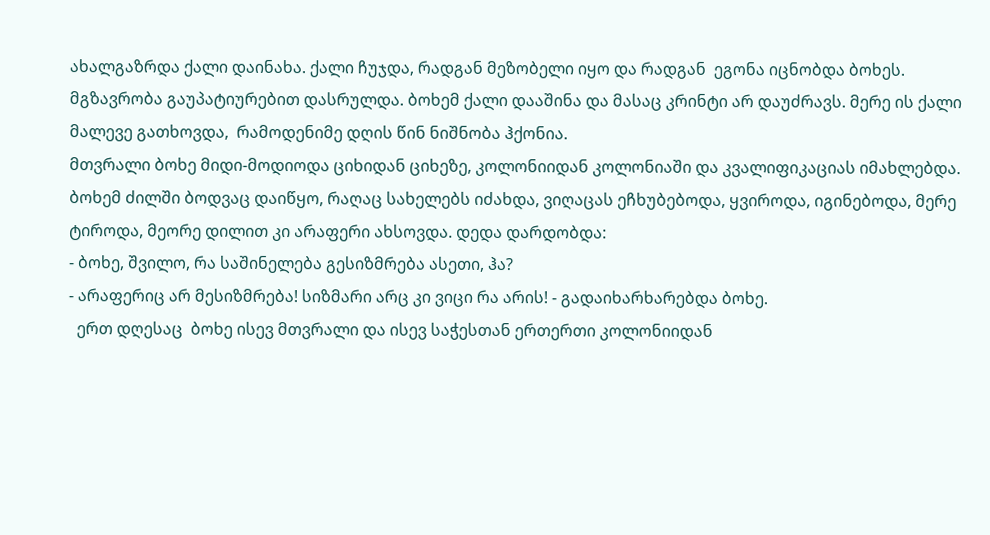ახალგაზრდა ქალი დაინახა. ქალი ჩუჯდა, რადგან მეზობელი იყო და რადგან  ეგონა იცნობდა ბოხეს. მგზავრობა გაუპატიურებით დასრულდა. ბოხემ ქალი დააშინა და მასაც კრინტი არ დაუძრავს. მერე ის ქალი მალევე გათხოვდა,  რამოდენიმე დღის წინ ნიშნობა ჰქონია.
მთვრალი ბოხე მიდი-მოდიოდა ციხიდან ციხეზე, კოლონიიდან კოლონიაში და კვალიფიკაციას იმახლებდა. ბოხემ ძილში ბოდვაც დაიწყო, რაღაც სახელებს იძახდა, ვიღაცას ეჩხუბებოდა, ყვიროდა, იგინებოდა, მერე ტიროდა, მეორე დილით კი არაფერი ახსოვდა. დედა დარდობდა:
- ბოხე, შვილო, რა საშინელება გესიზმრება ასეთი, ჰა?
- არაფერიც არ მესიზმრება! სიზმარი არც კი ვიცი რა არის! - გადაიხარხარებდა ბოხე.
  ერთ დღესაც  ბოხე ისევ მთვრალი და ისევ საჭესთან ერთერთი კოლონიიდან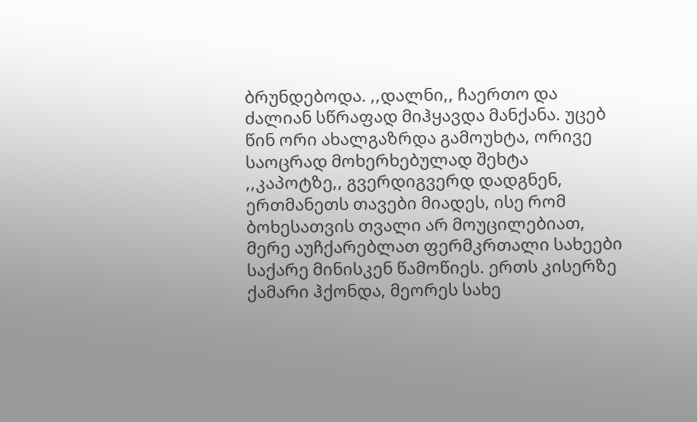ბრუნდებოდა. ,,დალნი,, ჩაერთო და ძალიან სწრაფად მიჰყავდა მანქანა. უცებ წინ ორი ახალგაზრდა გამოუხტა, ორივე საოცრად მოხერხებულად შეხტა ,,კაპოტზე,, გვერდიგვერდ დადგნენ, ერთმანეთს თავები მიადეს, ისე რომ ბოხესათვის თვალი არ მოუცილებიათ, მერე აუჩქარებლათ ფერმკრთალი სახეები საქარე მინისკენ წამოწიეს. ერთს კისერზე ქამარი ჰქონდა, მეორეს სახე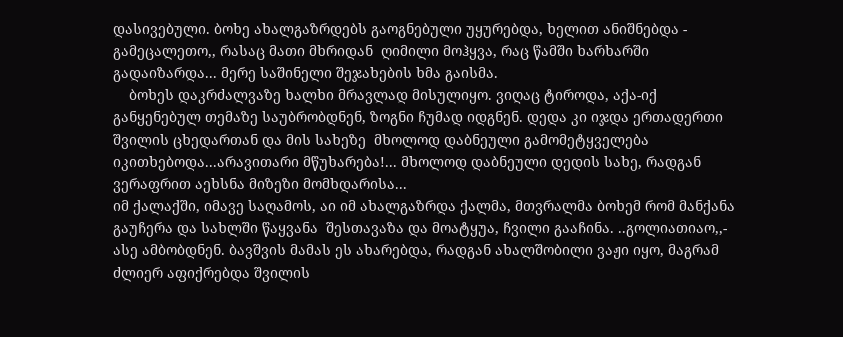დასივებული. ბოხე ახალგაზრდებს გაოგნებული უყურებდა, ხელით ანიშნებდა - გამეცალეთო,, რასაც მათი მხრიდან  ღიმილი მოჰყვა, რაც წამში ხარხარში გადაიზარდა... მერე საშინელი შეჯახების ხმა გაისმა.
    ბოხეს დაკრძალვაზე ხალხი მრავლად მისულიყო. ვიღაც ტიროდა, აქა-იქ განყენებულ თემაზე საუბრობდნენ, ზოგნი ჩუმად იდგნენ. დედა კი იჯდა ერთადერთი შვილის ცხედართან და მის სახეზე  მხოლოდ დაბნეული გამომეტყველება იკითხებოდა...არავითარი მწუხარება!... მხოლოდ დაბნეული დედის სახე, რადგან ვერაფრით აეხსნა მიზეზი მომხდარისა...
იმ ქალაქში, იმავე საღამოს, აი იმ ახალგაზრდა ქალმა, მთვრალმა ბოხემ რომ მანქანა გაუჩერა და სახლში წაყვანა  შესთავაზა და მოატყუა, ჩვილი გააჩინა. ..გოლიათიაო,,- ასე ამბობდნენ. ბავშვის მამას ეს ახარებდა, რადგან ახალშობილი ვაჟი იყო, მაგრამ ძლიერ აფიქრებდა შვილის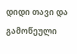დიდი თავი და გამოწეული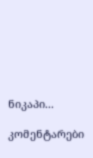ნიკაპი...

კომენტარები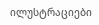ილუსტრაციები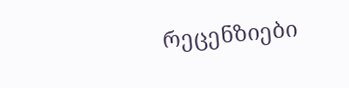რეცენზიები